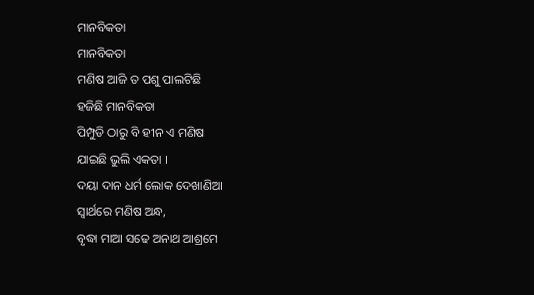ମାନବିକତା
ମାନବିକତା
ମଣିଷ ଆଜି ତ ପଶୁ ପାଲଟିଛି
ହଜିଛି ମାନବିକତା
ପିମ୍ପୁଡି ଠାରୁ ବି ହୀନ ଏ ମଣିଷ
ଯାଇଛି ଭୁଲି ଏକତା ।
ଦୟା ଦାନ ଧର୍ମ ଲୋକ ଦେଖାଣିଆ
ସ୍ୱାର୍ଥରେ ମଣିଷ ଅନ୍ଧ,
ବୃଦ୍ଧା ମାଆ ସଢେ ଅନାଥ ଆଶ୍ରମେ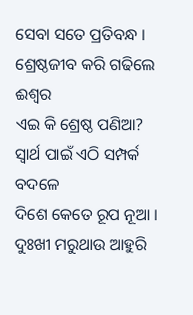ସେବା ସତେ ପ୍ରତିବନ୍ଧ ।
ଶ୍ରେଷ୍ଠଜୀବ କରି ଗଢିଲେ ଈଶ୍ୱର
ଏଇ କି ଶ୍ରେଷ୍ଠ ପଣିଆ?
ସ୍ୱାର୍ଥ ପାଇଁ ଏଠି ସମ୍ପର୍କ ବଦଳେ
ଦିଶେ କେତେ ରୂପ ନୂଆ ।
ଦୁଃଖୀ ମରୁଥାଉ ଆହୁରି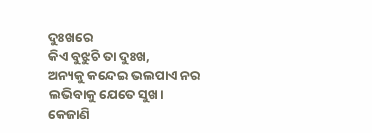ଦୁଃଖରେ
କିଏ ବୁଝୁଚି ତା ଦୁଃଖ,
ଅନ୍ୟକୁ କନ୍ଦେଇ ଭଲପାଏ ନର
ଲଭିବାକୁ ଯେତେ ସୁଖ।
କେଜାଣି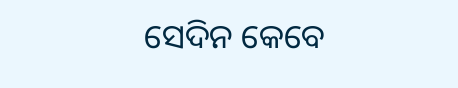ସେଦିନ କେବେ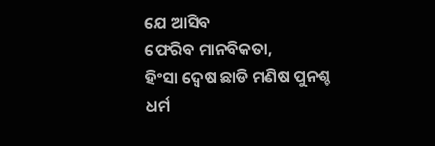ଯେ ଆସିବ
ଫେରିବ ମାନବିକତା,
ହିଂସା ଦ୍ଵେଷ ଛାଡି ମଣିଷ ପୁନଶ୍ଚ
ଧର୍ମ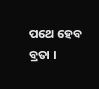ପଥେ ହେବ ବ୍ରତା ।